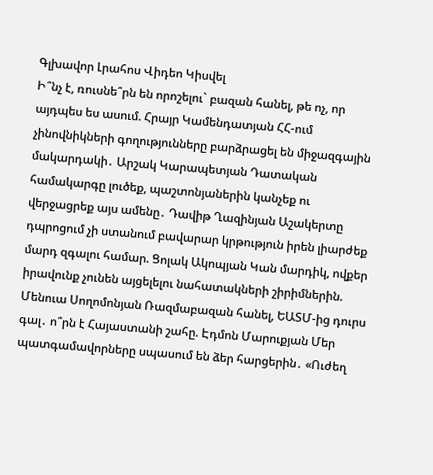Գլխավոր Լրահոս Վիդեո Կիսվել
Ի՞նչ է, ռուսնե՞րն են որոշելու` բազան հանել, թե ոչ, որ այդպես ես ասում. Հրայր Կամենդատյան ՀՀ-ում չինովնիկների գողությունները բարձրացել են միջազգային մակարդակի․ Արշակ Կարապետյան Դատական համակարգը լուծեք, պաշտոնյաներին կանչեք ու վերջացրեք այս ամենը․ Դավիթ Ղազինյան Աշակերտը դպրոցում չի ստանում բավարար կրթություն իրեն լիարժեք մարդ զգալու համար. Ցոլակ Ակոպյան Կան մարդիկ, ովքեր իրավունք չունեն այցելելու նահատակների շիրիմներին. Մենուա Սողոմոնյան Ռազմաբազան հանել, ԵԱՏՄ-ից դուրս գալ․ ո՞րն է Հայաստանի շահը. Էդմոն Մարուքյան Մեր պատգամավորները սպասում են ձեր հարցերին․ «Ուժեղ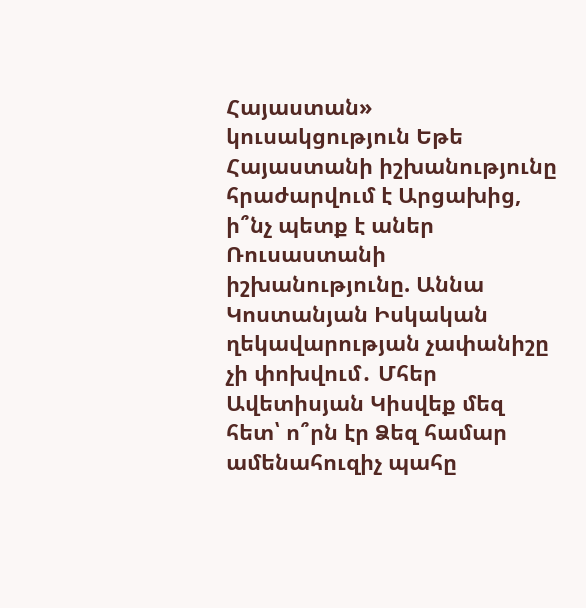Հայաստան» կուսակցություն Եթե Հայաստանի իշխանությունը հրաժարվում է Արցախից, ի՞նչ պետք է աներ Ռուսաստանի իշխանությունը. Աննա Կոստանյան Իսկական ղեկավարության չափանիշը չի փոխվում․ Մհեր Ավետիսյան Կիսվեք մեզ հետ՝ ո՞րն էր Ձեզ համար ամենահուզիչ պահը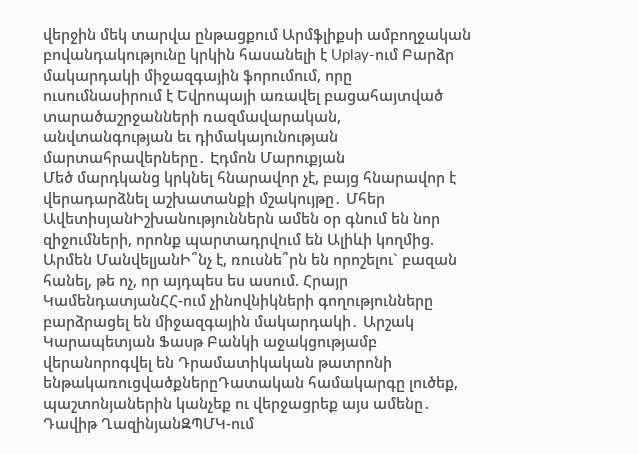վերջին մեկ տարվա ընթացքում Արմֆլիքսի ամբողջական բովանդակությունը կրկին հասանելի է Uplay-ում Բարձր մակարդակի միջազգային ֆորումում, որը ուսումնասիրում է Եվրոպայի առավել բացահայտված տարածաշրջանների ռազմավարական, անվտանգության եւ դիմակայունության մարտահրավերները․ Էդմոն Մարուքյան
Մեծ մարդկանց կրկնել հնարավոր չէ, բայց հնարավոր է վերադարձնել աշխատանքի մշակույթը․ Մհեր ԱվետիսյանԻշխանություններն ամեն օր գնում են նոր զիջումների, որոնք պարտադրվում են Ալիևի կողմից. Արմեն ՄանվելյանԻ՞նչ է, ռուսնե՞րն են որոշելու` բազան հանել, թե ոչ, որ այդպես ես ասում. Հրայր ԿամենդատյանՀՀ-ում չինովնիկների գողությունները բարձրացել են միջազգային մակարդակի․ Արշակ Կարապետյան Ֆասթ Բանկի աջակցությամբ վերանորոգվել են Դրամատիկական թատրոնի ենթակառուցվածքներըԴատական համակարգը լուծեք, պաշտոնյաներին կանչեք ու վերջացրեք այս ամենը․ Դավիթ ՂազինյանԶՊՄԿ-ում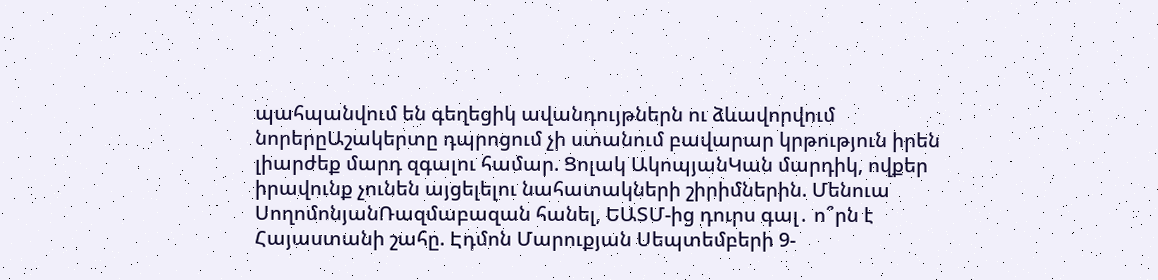պահպանվում են գեղեցիկ ավանդույթներն ու ձևավորվում նորերըԱշակերտը դպրոցում չի ստանում բավարար կրթություն իրեն լիարժեք մարդ զգալու համար. Ցոլակ ԱկոպյանԿան մարդիկ, ովքեր իրավունք չունեն այցելելու նահատակների շիրիմներին. Մենուա ՍողոմոնյանՌազմաբազան հանել, ԵԱՏՄ-ից դուրս գալ․ ո՞րն է Հայաստանի շահը. Էդմոն Մարուքյան Սեպտեմբերի 9-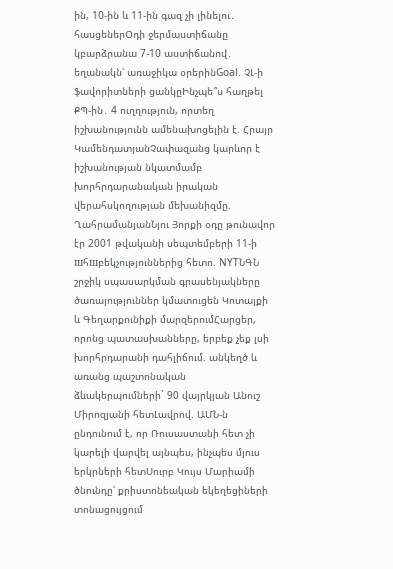ին, 10-ին և 11-ին գազ չի լինելու․ հասցեներՕդի ջերմաստիճանը կբարձրանա 7-10 աստիճանով․ եղանակն՝ առաջիկա օրերինGoal. ՉԼ-ի ֆավորիտների ցանկըԻնչպե՞ս հաղթել ՔՊ-ին․ 4 ուղղություն, որտեղ իշխանությունն ամենախոցելին է. Հրայր ԿամենդատյանՉափազանց կարևոր է իշխանության նկատմամբ խորհրդարանական իրական վերահսկողության մեխանիզմը. ՂահրամանյանՆյու Յորքի օդը թունավոր էր 2001 թվականի սեպտեմբերի 11-ի шհшբեկչություններից հետո. NYTՆԳՆ շրջիկ սպասարկման գրասենյակները ծառայություններ կմատուցեն Կոտայքի և Գեղարքունիքի մարզերումՀարցեր, որոնց պատասխանները, երբեք չեք լսի խորհրդարանի դահլիճում. անկեղծ և առանց պաշտոնական ձևակերպումների` 90 վայրկյան Անուշ Միրոզյանի հետԼավրով. ԱՄՆ-ն ընդունում է, որ Ռուսաստանի հետ չի կարելի վարվել այնպես, ինչպես մյուս երկրների հետՍուրբ Կույս Մարիամի ծնունդը՝ քրիստոնեական եկեղեցիների տոնացույցում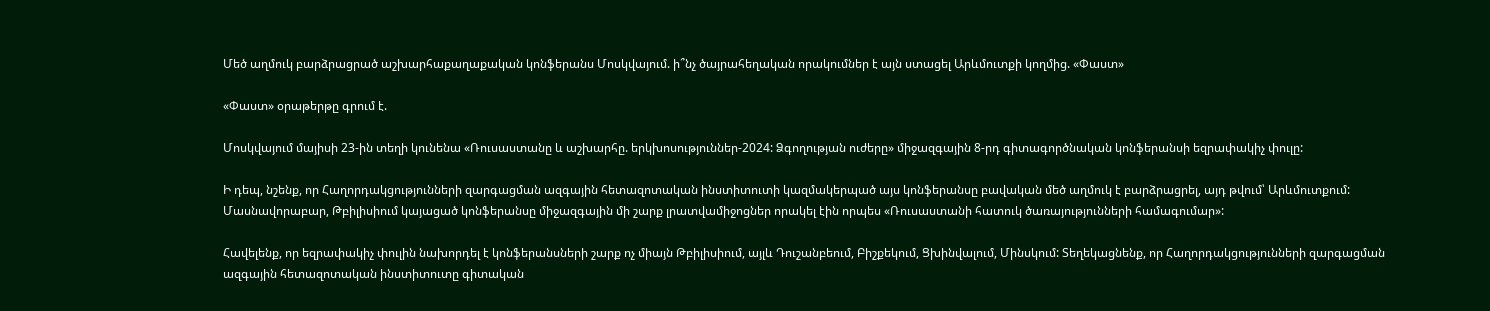Մեծ աղմուկ բարձրացրած աշխարհաքաղաքական կոնֆերանս Մոսկվայում. ի՞նչ ծայրահեղական որակումներ է այն ստացել Արևմուտքի կողմից. «Փաստ»

«Փաստ» օրաթերթը գրում է.

Մոսկվայում մայիսի 23-ին տեղի կունենա «Ռուսաստանը և աշխարհը. երկխոսություններ-2024: Ձգողության ուժերը» միջազգային 8-րդ գիտագործնական կոնֆերանսի եզրափակիչ փուլը:

Ի դեպ, նշենք, որ Հաղորդակցությունների զարգացման ազգային հետազոտական ինստիտուտի կազմակերպած այս կոնֆերանսը բավական մեծ աղմուկ է բարձրացրել, այդ թվում՝ Արևմուտքում: Մասնավորաբար, Թբիլիսիում կայացած կոնֆերանսը միջազգային մի շարք լրատվամիջոցներ որակել էին որպես «Ռուսաստանի հատուկ ծառայությունների համագումար»:

Հավելենք, որ եզրափակիչ փուլին նախորդել է կոնֆերանսների շարք ոչ միայն Թբիլիսիում, այլև Դուշանբեում, Բիշքեկում, Ցխինվալում, Մինսկում: Տեղեկացնենք, որ Հաղորդակցությունների զարգացման ազգային հետազոտական ինստիտուտը գիտական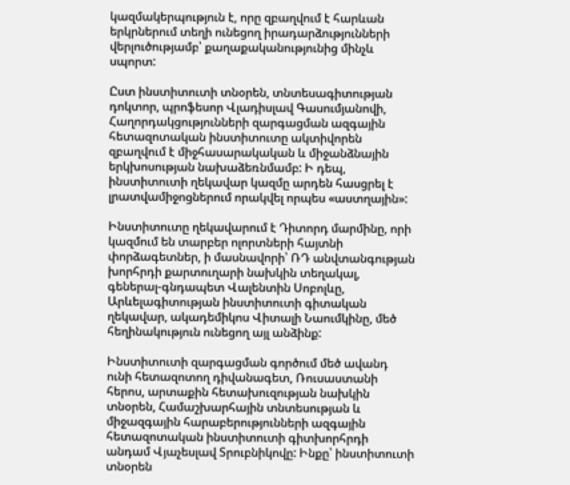կազմակերպություն է, որը զբաղվում է հարևան երկրներում տեղի ունեցող իրադարձությունների վերլուծությամբ՝ քաղաքականությունից մինչև սպորտ:

Ըստ ինստիտուտի տնօրեն, տնտեսագիտության դոկտոր, պրոֆեսոր Վլադիսլավ Գասումյանովի, Հաղորդակցությունների զարգացման ազգային հետազոտական ինստիտուտը ակտիվորեն զբաղվում է միջհասարակական և միջանձնային երկխոսության նախաձեռնմամբ: Ի դեպ, ինստիտուտի ղեկավար կազմը արդեն հասցրել է լրատվամիջոցներում որակվել որպես «աստղային»:

Ինստիտուտը ղեկավարում է Դիտորդ մարմինը, որի կազմում են տարբեր ոլորտների հայտնի փորձագետներ, ի մասնավորի՝ ՌԴ անվտանգության խորհրդի քարտուղարի նախկին տեղակալ, գեներալ-գնդապետ Վալենտին Սոբոլևը, Արևելագիտության ինստիտուտի գիտական ղեկավար, ակադեմիկոս Վիտալի Նաումկինը, մեծ հեղինակություն ունեցող այլ անձինք:

Ինստիտուտի զարգացման գործում մեծ ավանդ ունի հետազոտող դիվանագետ, Ռուսաստանի հերոս, արտաքին հետախուզության նախկին տնօրեն, Համաշխարհային տնտեսության և միջազգային հարաբերությունների ազգային հետազոտական ինստիտուտի գիտխորհրդի անդամ Վյաչեսլավ Տրուբնիկովը: Ինքը՝ ինստիտուտի տնօրեն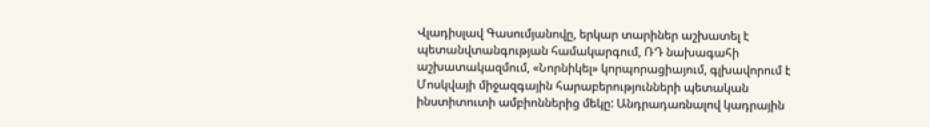Վլադիսլավ Գասումյանովը, երկար տարիներ աշխատել է պետանվտանգության համակարգում, ՌԴ նախագահի աշխատակազմում, «Նորնիկել» կորպորացիայում, գլխավորում է Մոսկվայի միջազգային հարաբերությունների պետական ինստիտուտի ամբիոններից մեկը: Անդրադառնալով կադրային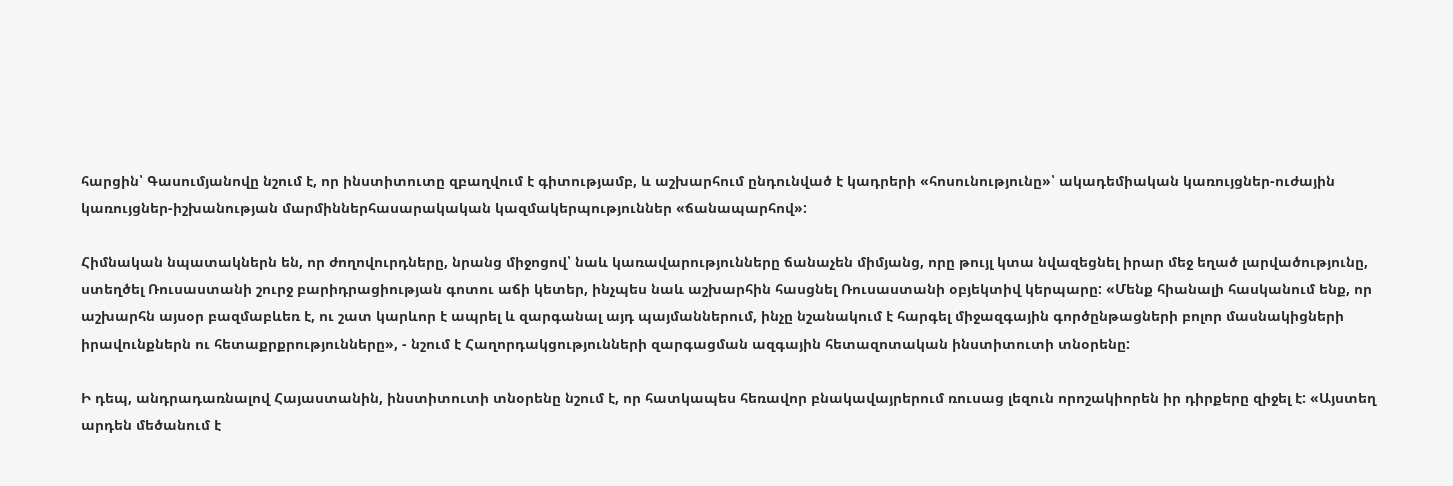հարցին՝ Գասումյանովը նշում է, որ ինստիտուտը զբաղվում է գիտությամբ, և աշխարհում ընդունված է կադրերի «հոսունությունը»՝ ակադեմիական կառույցներ-ուժային կառույցներ-իշխանության մարմիններհասարակական կազմակերպություններ «ճանապարհով»:

Հիմնական նպատակներն են, որ ժողովուրդները, նրանց միջոցով՝ նաև կառավարությունները ճանաչեն միմյանց, որը թույլ կտա նվազեցնել իրար մեջ եղած լարվածությունը, ստեղծել Ռուսաստանի շուրջ բարիդրացիության գոտու աճի կետեր, ինչպես նաև աշխարհին հասցնել Ռուսաստանի օբյեկտիվ կերպարը: «Մենք հիանալի հասկանում ենք, որ աշխարհն այսօր բազմաբևեռ է, ու շատ կարևոր է ապրել և զարգանալ այդ պայմաններում, ինչը նշանակում է հարգել միջազգային գործընթացների բոլոր մասնակիցների իրավունքներն ու հետաքրքրությունները», - նշում է Հաղորդակցությունների զարգացման ազգային հետազոտական ինստիտուտի տնօրենը:

Ի դեպ, անդրադառնալով Հայաստանին, ինստիտուտի տնօրենը նշում է, որ հատկապես հեռավոր բնակավայրերում ռուսաց լեզուն որոշակիորեն իր դիրքերը զիջել է: «Այստեղ արդեն մեծանում է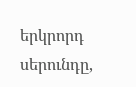երկրորդ սերունդը,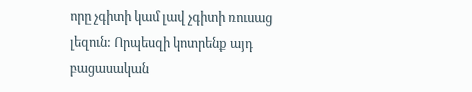որը չգիտի կամ լավ չգիտի ռուսաց լեզուն: Որպեսզի կոտրենք այդ բացասական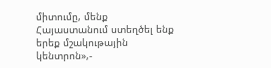միտումը, մենք Հայաստանում ստեղծել ենք երեք մշակութային կենտրոն»,-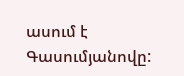ասում է Գասումյանովը: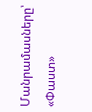Մանրամասները՝ «Փաստ»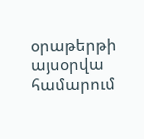օրաթերթի այսօրվա համարում